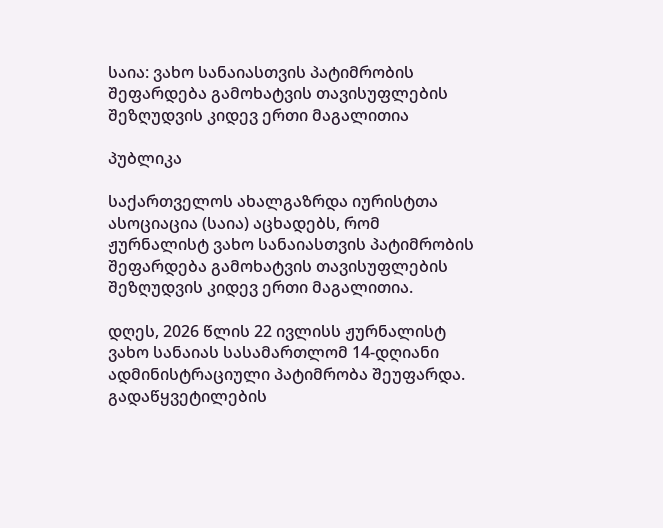საია: ვახო სანაიასთვის პატიმრობის შეფარდება გამოხატვის თავისუფლების შეზღუდვის კიდევ ერთი მაგალითია

პუბლიკა

საქართველოს ახალგაზრდა იურისტთა ასოციაცია (საია) აცხადებს, რომ ჟურნალისტ ვახო სანაიასთვის პატიმრობის შეფარდება გამოხატვის თავისუფლების შეზღუდვის კიდევ ერთი მაგალითია.

დღეს, 2026 წლის 22 ივლისს ჟურნალისტ ვახო სანაიას სასამართლომ 14-დღიანი ადმინისტრაციული პატიმრობა შეუფარდა. გადაწყვეტილების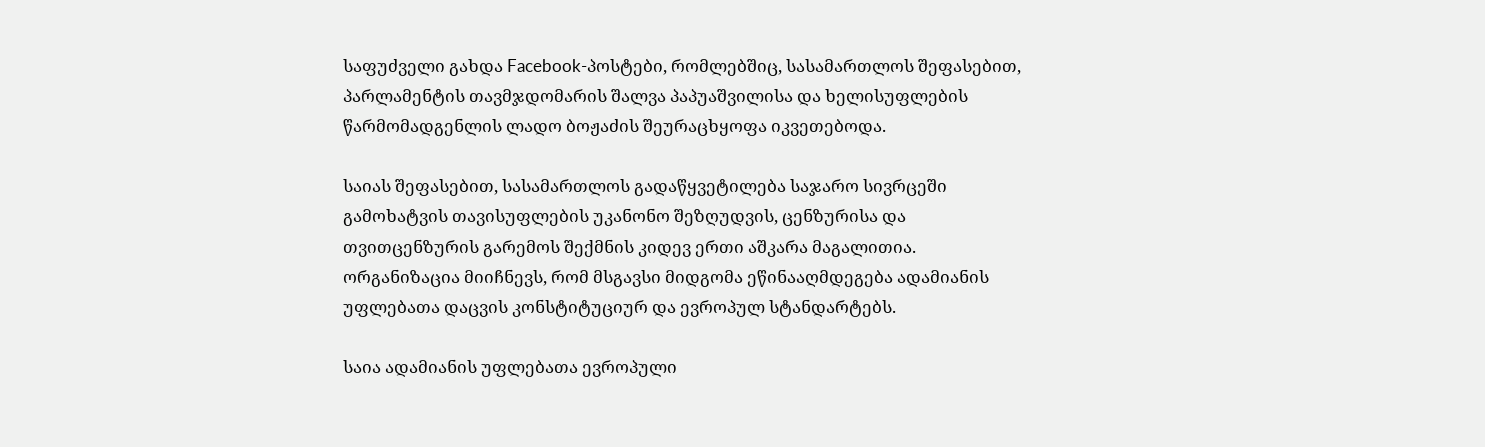საფუძველი გახდა Facebook-პოსტები, რომლებშიც, სასამართლოს შეფასებით, პარლამენტის თავმჯდომარის შალვა პაპუაშვილისა და ხელისუფლების წარმომადგენლის ლადო ბოჟაძის შეურაცხყოფა იკვეთებოდა.

საიას შეფასებით, სასამართლოს გადაწყვეტილება საჯარო სივრცეში გამოხატვის თავისუფლების უკანონო შეზღუდვის, ცენზურისა და თვითცენზურის გარემოს შექმნის კიდევ ერთი აშკარა მაგალითია. ორგანიზაცია მიიჩნევს, რომ მსგავსი მიდგომა ეწინააღმდეგება ადამიანის უფლებათა დაცვის კონსტიტუციურ და ევროპულ სტანდარტებს.

საია ადამიანის უფლებათა ევროპული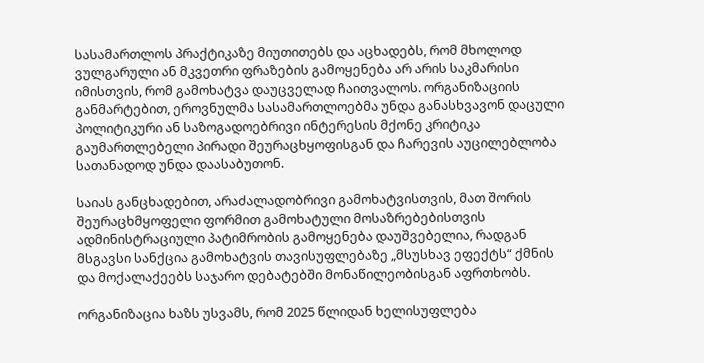სასამართლოს პრაქტიკაზე მიუთითებს და აცხადებს, რომ მხოლოდ ვულგარული ან მკვეთრი ფრაზების გამოყენება არ არის საკმარისი იმისთვის, რომ გამოხატვა დაუცველად ჩაითვალოს. ორგანიზაციის განმარტებით, ეროვნულმა სასამართლოებმა უნდა განასხვავონ დაცული პოლიტიკური ან საზოგადოებრივი ინტერესის მქონე კრიტიკა გაუმართლებელი პირადი შეურაცხყოფისგან და ჩარევის აუცილებლობა სათანადოდ უნდა დაასაბუთონ.

საიას განცხადებით, არაძალადობრივი გამოხატვისთვის, მათ შორის შეურაცხმყოფელი ფორმით გამოხატული მოსაზრებებისთვის ადმინისტრაციული პატიმრობის გამოყენება დაუშვებელია, რადგან მსგავსი სანქცია გამოხატვის თავისუფლებაზე „მსუსხავ ეფექტს“ ქმნის და მოქალაქეებს საჯარო დებატებში მონაწილეობისგან აფრთხობს.

ორგანიზაცია ხაზს უსვამს, რომ 2025 წლიდან ხელისუფლება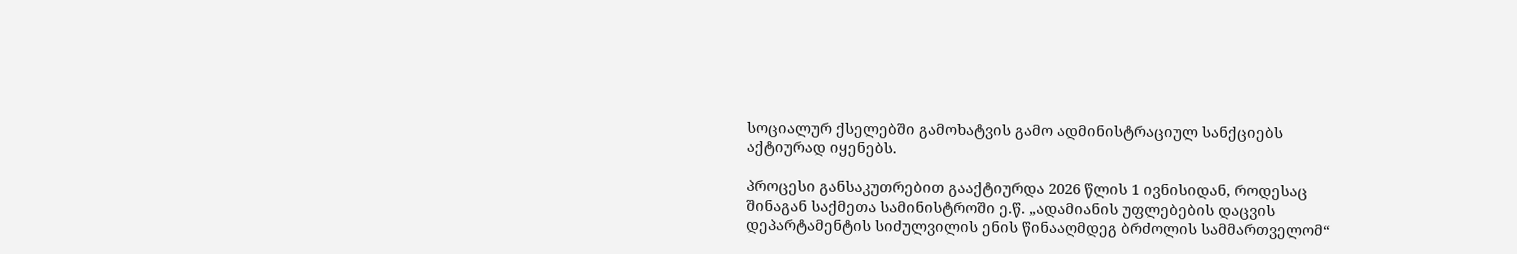სოციალურ ქსელებში გამოხატვის გამო ადმინისტრაციულ სანქციებს აქტიურად იყენებს.

პროცესი განსაკუთრებით გააქტიურდა 2026 წლის 1 ივნისიდან, როდესაც შინაგან საქმეთა სამინისტროში ე.წ. „ადამიანის უფლებების დაცვის დეპარტამენტის სიძულვილის ენის წინააღმდეგ ბრძოლის სამმართველომ“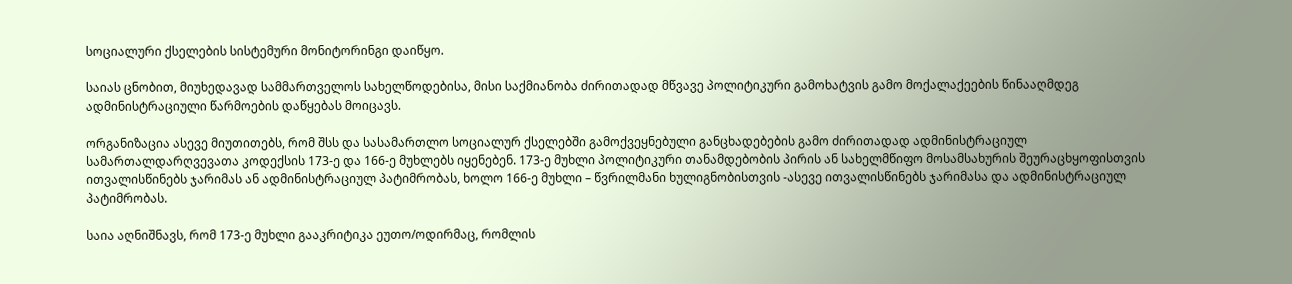სოციალური ქსელების სისტემური მონიტორინგი დაიწყო.

საიას ცნობით, მიუხედავად სამმართველოს სახელწოდებისა, მისი საქმიანობა ძირითადად მწვავე პოლიტიკური გამოხატვის გამო მოქალაქეების წინააღმდეგ ადმინისტრაციული წარმოების დაწყებას მოიცავს.

ორგანიზაცია ასევე მიუთითებს, რომ შსს და სასამართლო სოციალურ ქსელებში გამოქვეყნებული განცხადებების გამო ძირითადად ადმინისტრაციულ სამართალდარღვევათა კოდექსის 173-ე და 166-ე მუხლებს იყენებენ. 173-ე მუხლი პოლიტიკური თანამდებობის პირის ან სახელმწიფო მოსამსახურის შეურაცხყოფისთვის ითვალისწინებს ჯარიმას ან ადმინისტრაციულ პატიმრობას, ხოლო 166-ე მუხლი – წვრილმანი ხულიგნობისთვის -ასევე ითვალისწინებს ჯარიმასა და ადმინისტრაციულ პატიმრობას.

საია აღნიშნავს, რომ 173-ე მუხლი გააკრიტიკა ეუთო/ოდირმაც, რომლის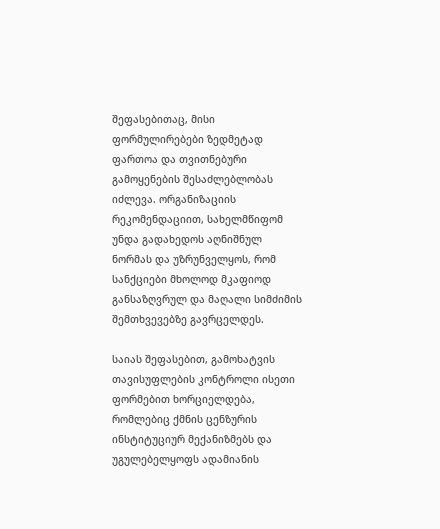შეფასებითაც, მისი ფორმულირებები ზედმეტად ფართოა და თვითნებური გამოყენების შესაძლებლობას იძლევა. ორგანიზაციის რეკომენდაციით, სახელმწიფომ უნდა გადახედოს აღნიშნულ ნორმას და უზრუნველყოს, რომ სანქციები მხოლოდ მკაფიოდ განსაზღვრულ და მაღალი სიმძიმის შემთხვევებზე გავრცელდეს.

საიას შეფასებით, გამოხატვის თავისუფლების კონტროლი ისეთი ფორმებით ხორციელდება, რომლებიც ქმნის ცენზურის ინსტიტუციურ მექანიზმებს და უგულებელყოფს ადამიანის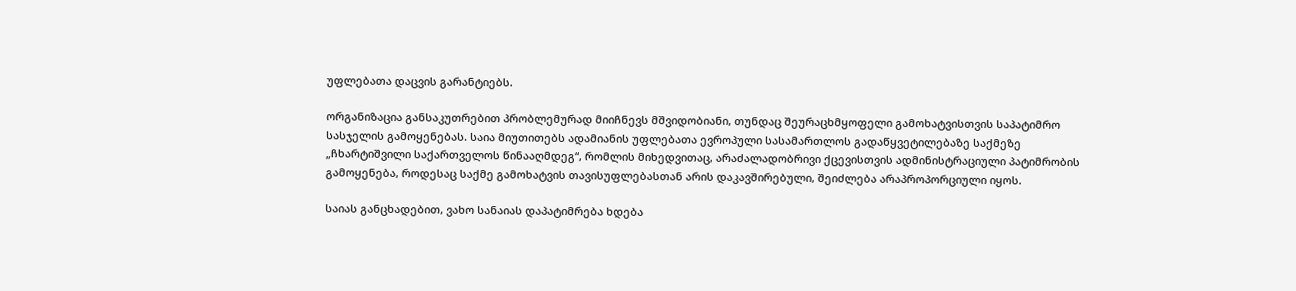უფლებათა დაცვის გარანტიებს.

ორგანიზაცია განსაკუთრებით პრობლემურად მიიჩნევს მშვიდობიანი, თუნდაც შეურაცხმყოფელი გამოხატვისთვის საპატიმრო სასჯელის გამოყენებას. საია მიუთითებს ადამიანის უფლებათა ევროპული სასამართლოს გადაწყვეტილებაზე საქმეზე „ჩხარტიშვილი საქართველოს წინააღმდეგ“, რომლის მიხედვითაც, არაძალადობრივი ქცევისთვის ადმინისტრაციული პატიმრობის გამოყენება, როდესაც საქმე გამოხატვის თავისუფლებასთან არის დაკავშირებული, შეიძლება არაპროპორციული იყოს.

საიას განცხადებით, ვახო სანაიას დაპატიმრება ხდება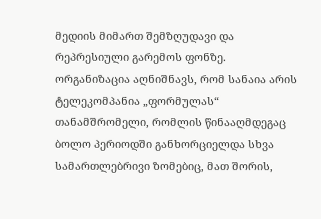მედიის მიმართ შემზღუდავი და რეპრესიული გარემოს ფონზე. ორგანიზაცია აღნიშნავს, რომ სანაია არის ტელეკომპანია „ფორმულას“ თანამშრომელი, რომლის წინააღმდეგაც ბოლო პერიოდში განხორციელდა სხვა სამართლებრივი ზომებიც, მათ შორის,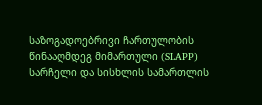საზოგადოებრივი ჩართულობის წინააღმდეგ მიმართული (SLAPP) სარჩელი და სისხლის სამართლის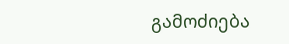გამოძიება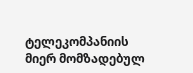ტელეკომპანიის მიერ მომზადებულ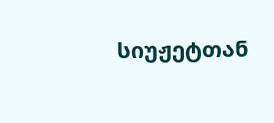სიუჟეტთან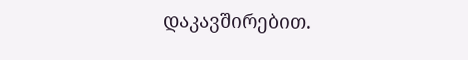დაკავშირებით.